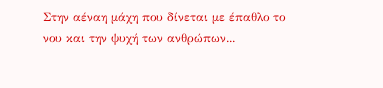Στην αέναη μάχη που δίνεται με έπαθλο το νου και την ψυχή των ανθρώπων...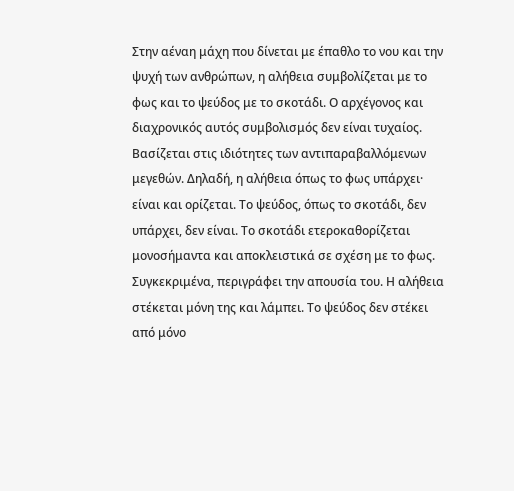Στην αέναη μάχη που δίνεται με έπαθλο το νου και την ψυχή των ανθρώπων, η αλήθεια συμβολίζεται με το φως και το ψεύδος με το σκοτάδι. Ο αρχέγονος και διαχρονικός αυτός συμβολισμός δεν είναι τυχαίος. Βασίζεται στις ιδιότητες των αντιπαραβαλλόμενων μεγεθών. Δηλαδή, η αλήθεια όπως το φως υπάρχει· είναι και ορίζεται. Το ψεύδος, όπως το σκοτάδι, δεν υπάρχει, δεν είναι. Το σκοτάδι ετεροκαθορίζεται μονοσήμαντα και αποκλειστικά σε σχέση με το φως. Συγκεκριμένα, περιγράφει την απουσία του. Η αλήθεια στέκεται μόνη της και λάμπει. Το ψεύδος δεν στέκει από μόνο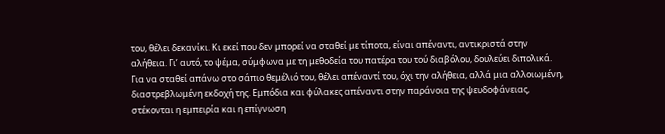του, θέλει δεκανίκι. Κι εκεί που δεν μπορεί να σταθεί με τίποτα, είναι απέναντι, αντικριστά στην αλήθεια. Γι’ αυτό, το ψέμα, σύμφωνα με τη μεθοδεία του πατέρα του τού διαβόλου, δουλεύει διπολικά. Για να σταθεί απάνω στο σάπιο θεμέλιό του, θέλει απέναντί του, όχι την αλήθεια, αλλά μια αλλοιωμένη, διαστρεβλωμένη εκδοχή της. Εμπόδια και φύλακες απέναντι στην παράνοια της ψευδοφάνειας, στέκονται η εμπειρία και η επίγνωση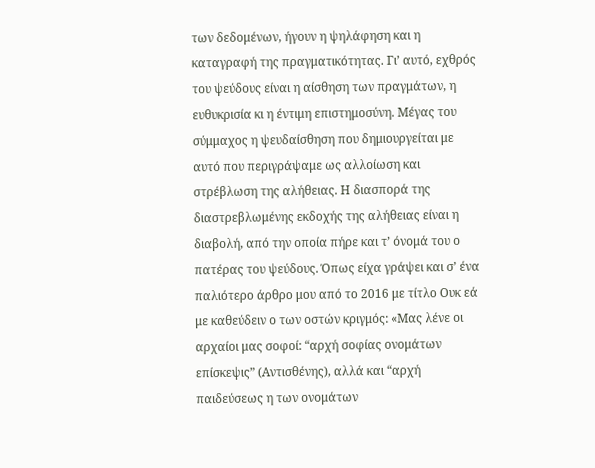των δεδομένων, ήγουν η ψηλάφηση και η καταγραφή της πραγματικότητας. Γι’ αυτό, εχθρός του ψεύδους είναι η αίσθηση των πραγμάτων, η ευθυκρισία κι η έντιμη επιστημοσύνη. Μέγας του σύμμαχος η ψευδαίσθηση που δημιουργείται με αυτό που περιγράψαμε ως αλλοίωση και στρέβλωση της αλήθειας. Η διασπορά της διαστρεβλωμένης εκδοχής της αλήθειας είναι η διαβολή, από την οποία πήρε και τ’ όνομά του ο πατέρας του ψεύδους. Όπως είχα γράψει και σ’ ένα παλιότερο άρθρο μου από το 2016 με τίτλο Ουκ εά με καθεύδειν ο των οστών κριγμός: «Μας λένε οι αρχαίοι μας σοφοί: “αρχή σοφίας ονομάτων επίσκεψις” (Αντισθένης), αλλά και “αρχή παιδεύσεως η των ονομάτων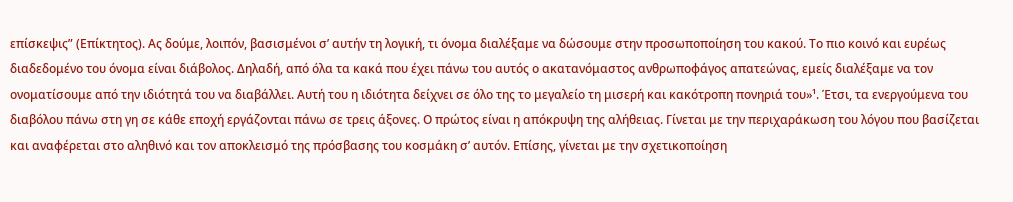επίσκεψις” (Επίκτητος). Ας δούμε, λοιπόν, βασισμένοι σ’ αυτήν τη λογική, τι όνομα διαλέξαμε να δώσουμε στην προσωποποίηση του κακού. Το πιο κοινό και ευρέως διαδεδομένο του όνομα είναι διάβολος. Δηλαδή, από όλα τα κακά που έχει πάνω του αυτός ο ακατανόμαστος ανθρωποφάγος απατεώνας, εμείς διαλέξαμε να τον ονοματίσουμε από την ιδιότητά του να διαβάλλει. Αυτή του η ιδιότητα δείχνει σε όλο της το μεγαλείο τη μισερή και κακότροπη πονηριά του»¹. Έτσι, τα ενεργούμενα του διαβόλου πάνω στη γη σε κάθε εποχή εργάζονται πάνω σε τρεις άξονες. Ο πρώτος είναι η απόκρυψη της αλήθειας. Γίνεται με την περιχαράκωση του λόγου που βασίζεται και αναφέρεται στο αληθινό και τον αποκλεισμό της πρόσβασης του κοσμάκη σ’ αυτόν. Επίσης, γίνεται με την σχετικοποίηση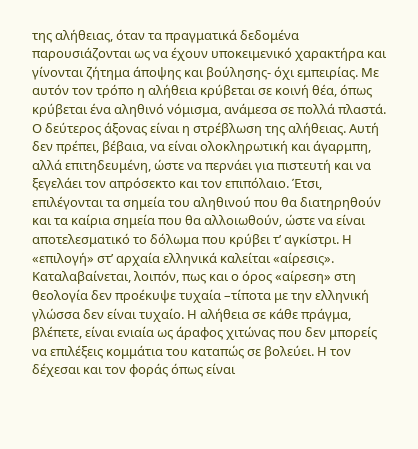της αλήθειας, όταν τα πραγματικά δεδομένα παρουσιάζονται ως να έχουν υποκειμενικό χαρακτήρα και γίνονται ζήτημα άποψης και βούλησης- όχι εμπειρίας. Με αυτόν τον τρόπο η αλήθεια κρύβεται σε κοινή θέα, όπως κρύβεται ένα αληθινό νόμισμα, ανάμεσα σε πολλά πλαστά. Ο δεύτερος άξονας είναι η στρέβλωση της αλήθειας. Αυτή δεν πρέπει, βέβαια, να είναι ολοκληρωτική και άγαρμπη, αλλά επιτηδευμένη, ώστε να περνάει για πιστευτή και να ξεγελάει τον απρόσεκτο και τον επιπόλαιο. Έτσι, επιλέγονται τα σημεία του αληθινού που θα διατηρηθούν και τα καίρια σημεία που θα αλλοιωθούν, ώστε να είναι αποτελεσματικό το δόλωμα που κρύβει τ’ αγκίστρι. Η «επιλογή» στ’ αρχαία ελληνικά καλείται «αίρεσις». Καταλαβαίνεται, λοιπόν, πως και ο όρος «αίρεση» στη θεολογία δεν προέκυψε τυχαία –τίποτα με την ελληνική γλώσσα δεν είναι τυχαίο. Η αλήθεια σε κάθε πράγμα, βλέπετε, είναι ενιαία ως άραφος χιτώνας που δεν μπορείς να επιλέξεις κομμάτια του καταπώς σε βολεύει. Η τον δέχεσαι και τον φοράς όπως είναι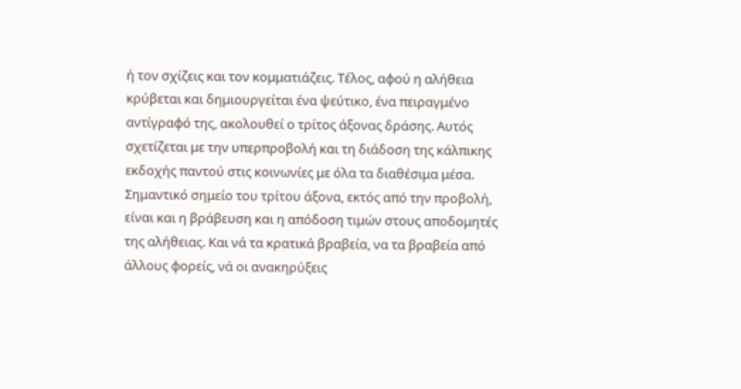ή τον σχίζεις και τον κομματιάζεις. Τέλος, αφού η αλήθεια κρύβεται και δημιουργείται ένα ψεύτικο, ένα πειραγμένο αντίγραφό της, ακολουθεί ο τρίτος άξονας δράσης. Αυτός σχετίζεται με την υπερπροβολή και τη διάδοση της κάλπικης εκδοχής παντού στις κοινωνίες με όλα τα διαθέσιμα μέσα. Σημαντικό σημείο του τρίτου άξονα, εκτός από την προβολή, είναι και η βράβευση και η απόδοση τιμών στους αποδομητές της αλήθειας. Και νά τα κρατικά βραβεία, να τα βραβεία από άλλους φορείς, νά οι ανακηρύξεις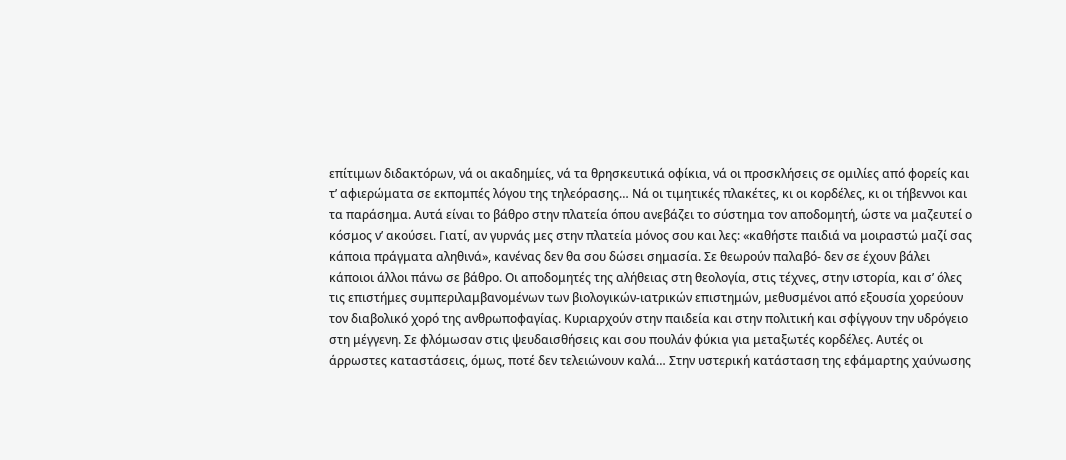επίτιμων διδακτόρων, νά οι ακαδημίες, νά τα θρησκευτικά οφίκια, νά οι προσκλήσεις σε ομιλίες από φορείς και τ’ αφιερώματα σε εκπομπές λόγου της τηλεόρασης… Νά οι τιμητικές πλακέτες, κι οι κορδέλες, κι οι τήβεννοι και τα παράσημα. Αυτά είναι το βάθρο στην πλατεία όπου ανεβάζει το σύστημα τον αποδομητή, ώστε να μαζευτεί ο κόσμος ν’ ακούσει. Γιατί, αν γυρνάς μες στην πλατεία μόνος σου και λες: «καθήστε παιδιά να μοιραστώ μαζί σας κάποια πράγματα αληθινά», κανένας δεν θα σου δώσει σημασία. Σε θεωρούν παλαβό- δεν σε έχουν βάλει κάποιοι άλλοι πάνω σε βάθρο. Οι αποδομητές της αλήθειας στη θεολογία, στις τέχνες, στην ιστορία, και σ’ όλες τις επιστήμες συμπεριλαμβανομένων των βιολογικών-ιατρικών επιστημών, μεθυσμένοι από εξουσία χορεύουν τον διαβολικό χορό της ανθρωποφαγίας. Κυριαρχούν στην παιδεία και στην πολιτική και σφίγγουν την υδρόγειο στη μέγγενη. Σε φλόμωσαν στις ψευδαισθήσεις και σου πουλάν φύκια για μεταξωτές κορδέλες. Αυτές οι άρρωστες καταστάσεις, όμως, ποτέ δεν τελειώνουν καλά… Στην υστερική κατάσταση της εφάμαρτης χαύνωσης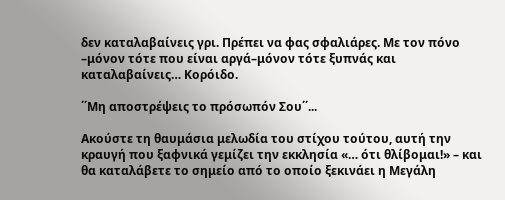δεν καταλαβαίνεις γρι. Πρέπει να φας σφαλιάρες. Με τον πόνο –μόνον τότε που είναι αργά–μόνον τότε ξυπνάς και καταλαβαίνεις… Κορόιδο.

΄΄Μη αποστρέψεις το πρόσωπόν Σου΄΄...

Ακούστε τη θαυμάσια μελωδία του στίχου τούτου, αυτή την κραυγή που ξαφνικά γεμίζει την εκκλησία «… ότι θλίβομαι!» – και θα καταλάβετε το σημείο από το οποίο ξεκινάει η Μεγάλη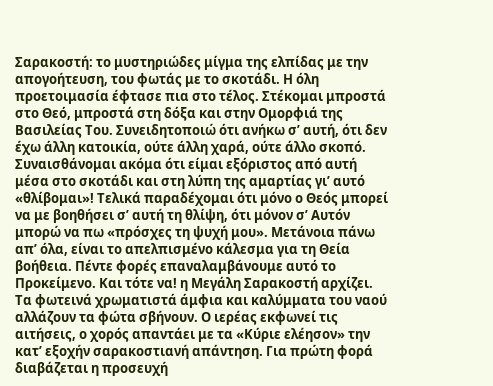Σαρακοστή: το μυστηριώδες μίγμα της ελπίδας με την απογοήτευση, του φωτάς με το σκοτάδι. Η όλη προετοιμασία έφτασε πια στο τέλος. Στέκομαι μπροστά στο Θεό, μπροστά στη δόξα και στην Ομορφιά της Βασιλείας Του. Συνειδητοποιώ ότι ανήκω σʹ αυτή, ότι δεν έχω άλλη κατοικία, ούτε άλλη χαρά, ούτε άλλο σκοπό. Συναισθάνομαι ακόμα ότι είμαι εξόριστος από αυτή μέσα στο σκοτάδι και στη λύπη της αμαρτίας γιʹ αυτό «θλίβομαι»! Τελικά παραδέχομαι ότι μόνο ο Θεός μπορεί να με βοηθήσει σʹ αυτή τη θλίψη, ότι μόνον σʹ Αυτόν μπορώ να πω «πρόσχες τη ψυχή μου». Μετάνοια πάνω απ’ όλα, είναι το απελπισμένο κάλεσμα για τη Θεία βοήθεια. Πέντε φορές επαναλαμβάνουμε αυτό το Προκείμενο. Και τότε να! η Μεγάλη Σαρακοστή αρχίζει. Τα φωτεινά χρωματιστά άμφια και καλύμματα του ναού αλλάζουν τα φώτα σβήνουν. Ο ιερέας εκφωνεί τις αιτήσεις, ο χορός απαντάει με τα «Κύριε ελέησον» την κατʹ εξοχήν σαρακοστιανή απάντηση. Για πρώτη φορά διαβάζεται η προσευχή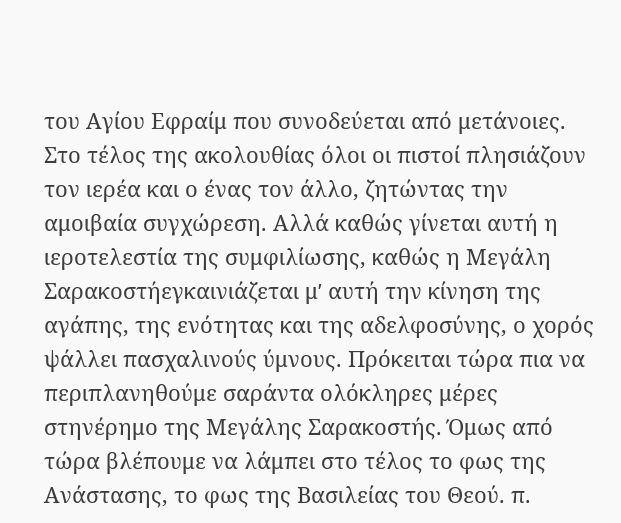του Αγίου Εφραίμ που συνοδεύεται από μετάνοιες. Στο τέλος της ακολουθίας όλοι οι πιστοί πλησιάζουν τον ιερέα και ο ένας τον άλλο, ζητώντας την αμοιβαία συγχώρεση. Αλλά καθώς γίνεται αυτή η ιεροτελεστία της συμφιλίωσης, καθώς η Μεγάλη Σαρακοστήεγκαινιάζεται μʹ αυτή την κίνηση της αγάπης, της ενότητας και της αδελφοσύνης, ο χορός ψάλλει πασχαλινούς ύμνους. Πρόκειται τώρα πια να περιπλανηθούμε σαράντα ολόκληρες μέρες στηνέρημο της Μεγάλης Σαρακοστής. Όμως από τώρα βλέπουμε να λάμπει στο τέλος το φως της Ανάστασης, το φως της Βασιλείας του Θεού. π.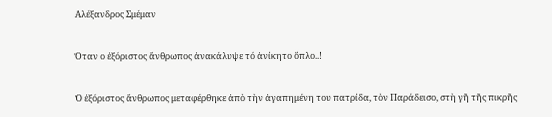Αλέξανδρος Σμέμαν

Όταν ο ἐξόριστος ἄνθρωπος ἀνακάλυψε τό ἀνίκητο ὅπλο..!

Ὁ ἐξόριστος ἄνθρωπος μεταφέρθηκε ἀπὸ τὴν ἀγαπημένη του πατρίδα, τὸν Παράδεισο, στὴ γῆ τῆς πικρῆς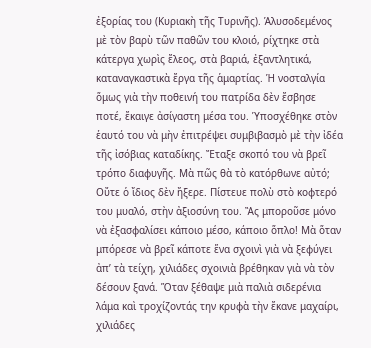ἐξορίας του (Κυριακὴ τῆς Τυρινῆς). Ἁλυσοδεμένος μὲ τὸν βαρὺ τῶν παθῶν του κλοιό, ρίχτηκε στὰ κάτεργα χωρὶς ἔλεος, στὰ βαριά, ἐξαντλητικά, καταναγκαστικὰ ἔργα τῆς ἁμαρτίας. Ἡ νοσταλγία ὅμως γιὰ τὴν ποθεινή του πατρίδα δὲν ἔσβησε ποτέ, ἔκαιγε ἀσίγαστη μέσα του. Ὑποσχέθηκε στὸν ἑαυτό του νὰ μὴν ἐπιτρέψει συμβιβασμὸ μὲ τὴν ἰδέα τῆς ἰσόβιας καταδίκης. Ἔταξε σκοπό του νὰ βρεῖ τρόπο διαφυγῆς. Μὰ πῶς θὰ τὸ κατόρθωνε αὐτό; Οὔτε ὁ ἴδιος δὲν ἤξερε. Πίστευε πολὺ στὸ κοφτερό του μυαλό, στὴν ἀξιοσύνη του. Ἂς μποροῦσε μόνο νὰ ἐξασφαλίσει κάποιο μέσο, κάποιο ὅπλο! Μὰ ὅταν μπόρεσε νὰ βρεῖ κάποτε ἕνα σχοινὶ γιὰ νὰ ξεφύγει ἀπ’ τὰ τείχη, χιλιάδες σχοινιὰ βρέθηκαν γιὰ νὰ τὸν δέσουν ξανά. Ὅταν ξέθαψε μιὰ παλιὰ σιδερένια λάμα καὶ τροχίζοντάς την κρυφὰ τὴν ἔκανε μαχαίρι, χιλιάδες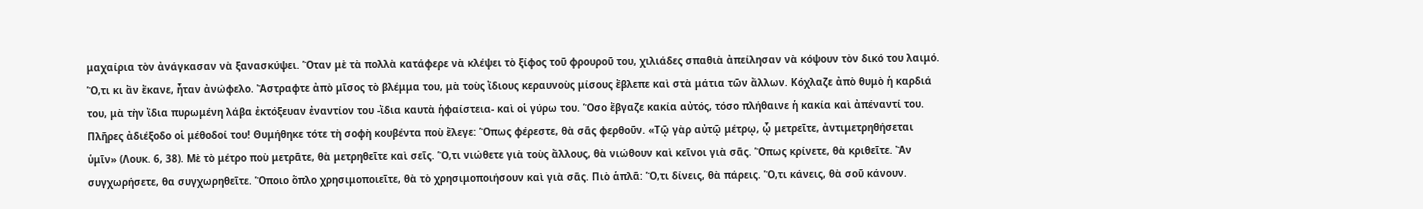μαχαίρια τὸν ἀνάγκασαν νὰ ξανασκύψει. Ὅταν μὲ τὰ πολλὰ κατάφερε νὰ κλέψει τὸ ξίφος τοῦ φρουροῦ του, χιλιάδες σπαθιὰ ἀπείλησαν νὰ κόψουν τὸν δικό του λαιμό. Ὅ,τι κι ἂν ἔκανε, ἦταν ἀνώφελο. Ἄστραφτε ἀπὸ μῖσος τὸ βλέμμα του, μὰ τοὺς ἴδιους κεραυνοὺς μίσους ἔβλεπε καὶ στὰ μάτια τῶν ἄλλων. Κόχλαζε ἀπὸ θυμὸ ἡ καρδιά του, μὰ τὴν ἴδια πυρωμένη λάβα ἐκτόξευαν ἐναντίον του -ἴδια καυτὰ ἡφαίστεια- καὶ οἱ γύρω του. Ὅσο ἔβγαζε κακία αὐτός, τόσο πλήθαινε ἡ κακία καὶ ἀπέναντί του. Πλῆρες ἀδιέξοδο οἱ μέθοδοί του! Θυμήθηκε τότε τὴ σοφὴ κουβέντα ποὺ ἔλεγε: Ὅπως φέρεστε, θὰ σᾶς φερθοῦν. «Τῷ γὰρ αὐτῷ μέτρῳ, ᾧ μετρεῖτε, ἀντιμετρηθήσεται ὑμῖν» (Λουκ. 6, 38). Μὲ τὸ μέτρο ποὺ μετρᾶτε, θὰ μετρηθεῖτε καὶ σεῖς. Ὅ,τι νιώθετε γιὰ τοὺς ἄλλους, θὰ νιώθουν καὶ κεῖνοι γιὰ σᾶς. Ὅπως κρίνετε, θὰ κριθεῖτε. Ἂν συγχωρήσετε, θα συγχωρηθεῖτε. Ὅποιο ὅπλο χρησιμοποιεῖτε, θὰ τὸ χρησιμοποιήσουν καὶ γιὰ σᾶς. Πιὸ ἁπλᾶ: Ὅ,τι δίνεις, θὰ πάρεις. Ὅ,τι κάνεις, θὰ σοῦ κάνουν.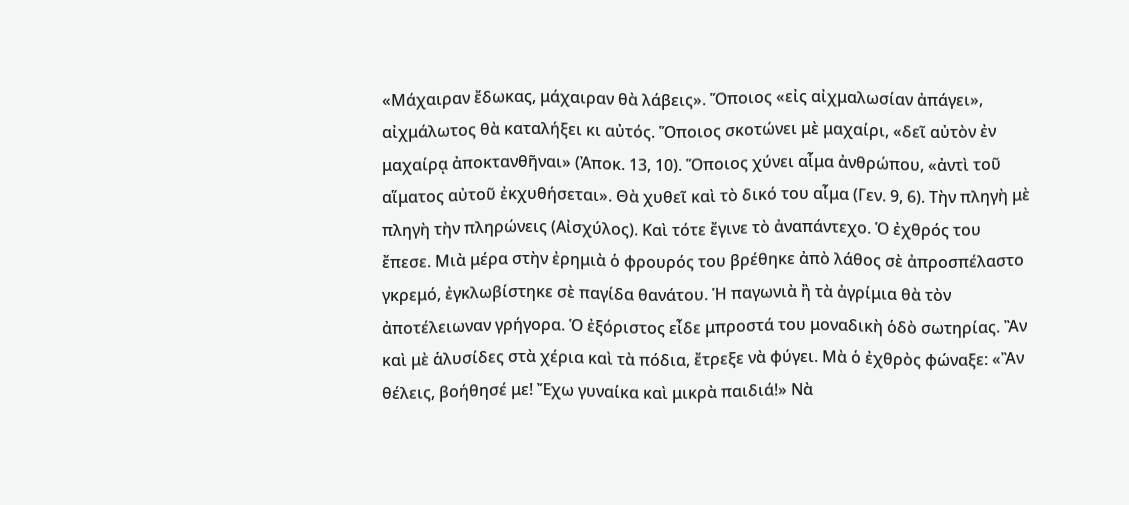«Μάχαιραν ἔδωκας, μάχαιραν θὰ λάβεις». Ὅποιος «εἰς αἰχμαλωσίαν ἀπάγει», αἰχμάλωτος θὰ καταλήξει κι αὐτός. Ὅποιος σκοτώνει μὲ μαχαίρι, «δεῖ αὐτὸν ἐν μαχαίρᾳ ἀποκτανθῆναι» (Ἀποκ. 13, 10). Ὅποιος χύνει αἷμα ἀνθρώπου, «ἀντὶ τοῦ αἵματος αὐτοῦ ἐκχυθήσεται». Θὰ χυθεῖ καὶ τὸ δικό του αἷμα (Γεν. 9, 6). Τὴν πληγὴ μὲ πληγὴ τὴν πληρώνεις (Αἰσχύλος). Καὶ τότε ἔγινε τὸ ἀναπάντεχο. Ὁ ἐχθρός του ἔπεσε. Μιὰ μέρα στὴν ἐρημιὰ ὁ φρουρός του βρέθηκε ἀπὸ λάθος σὲ ἀπροσπέλαστο γκρεμό, ἐγκλωβίστηκε σὲ παγίδα θανάτου. Ἡ παγωνιὰ ἢ τὰ ἀγρίμια θὰ τὸν ἀποτέλειωναν γρήγορα. Ὁ ἐξόριστος εἶδε μπροστά του μοναδικὴ ὁδὸ σωτηρίας. Ἂν καὶ μὲ ἁλυσίδες στὰ χέρια καὶ τὰ πόδια, ἔτρεξε νὰ φύγει. Μὰ ὁ ἐχθρὸς φώναξε: «Ἂν θέλεις, βοήθησέ με! Ἔχω γυναίκα καὶ μικρὰ παιδιά!» Νὰ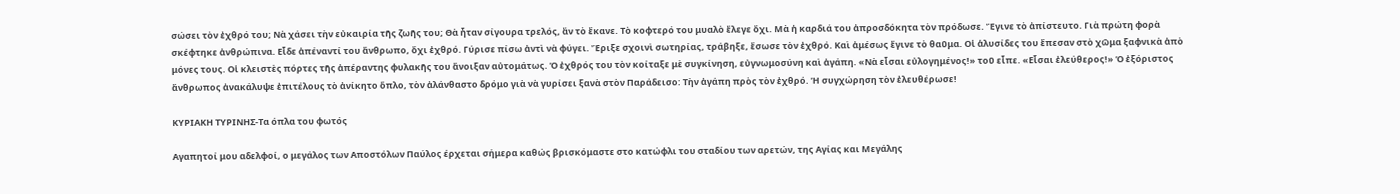σώσει τὸν ἐχθρό του; Νὰ χάσει τὴν εὐκαιρία τῆς ζωῆς του; Θὰ ἦταν σίγουρα τρελός, ἂν τὸ ἔκανε. Τὸ κοφτερό του μυαλὸ ἔλεγε ὄχι. Μὰ ἡ καρδιά του ἀπροσδόκητα τὸν πρόδωσε. Ἔγινε τὸ ἀπίστευτο. Γιὰ πρώτη φορὰ σκέφτηκε ἀνθρώπινα. Εἶδε ἀπέναντί του ἄνθρωπο, ὄχι ἐχθρό. Γύρισε πίσω ἀντὶ νὰ φύγει. Ἔριξε σχοινὶ σωτηρίας, τράβηξε, ἔσωσε τὸν ἐχθρό. Καὶ ἀμέσως ἔγινε τὸ θαῦμα. Οἱ ἁλυσίδες του ἔπεσαν στὸ χῶμα ξαφνικὰ ἀπὸ μόνες τους. Οἱ κλειστὲς πόρτες τῆς ἀπέραντης φυλακῆς του ἄνοιξαν αὐτομάτως. Ὁ ἐχθρός του τὸν κοίταξε μὲ συγκίνηση, εὐγνωμοσύνη καὶ ἀγάπη. «Νὰ εἶσαι εὐλογημένος!» τοῦ εἶπε. «Εἶσαι ἐλεύθερος!» Ὁ ἐξόριστος ἄνθρωπος ἀνακάλυψε ἐπιτέλους τὸ ἀνίκητο ὅπλο, τὸν ἀλάνθαστο δρόμο γιὰ νὰ γυρίσει ξανὰ στὸν Παράδεισο: Τὴν ἀγάπη πρὸς τὸν ἐχθρό. Ἡ συγχώρηση τὸν ἐλευθέρωσε!

ΚΥΡΙΑΚΗ ΤΥΡΙΝΗΣ-Τα όπλα του φωτός

Αγαπητοί μου αδελφοί, ο μεγάλος των Αποστόλων Παύλος έρχεται σήμερα καθώς βρισκόμαστε στο κατώφλι του σταδίου των αρετών, της Αγίας και Μεγάλης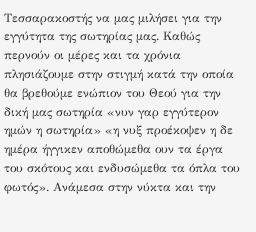Τεσσαρακοστής να μας μιλήσει για την εγγύτητα της σωτηρίας μας. Καθώς περνούν οι μέρες και τα χρόνια πλησιάζουμε στην στιγμή κατά την οποία θα βρεθούμε ενώπιον του Θεού για την δική μας σωτηρία «νυν γαρ εγγύτερον ημών η σωτηρία» «η νυξ προέκοψεν η δε ημέρα ήγγικεν αποθώμεθα ουν τα έργα του σκότους και ενδυσώμεθα τα όπλα του φωτός». Ανάμεσα στην νύκτα και την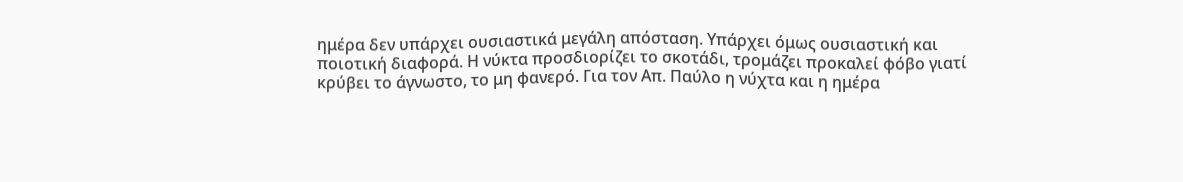ημέρα δεν υπάρχει ουσιαστικά μεγάλη απόσταση. Υπάρχει όμως ουσιαστική και ποιοτική διαφορά. Η νύκτα προσδιορίζει το σκοτάδι, τρομάζει προκαλεί φόβο γιατί κρύβει το άγνωστο, το μη φανερό. Για τον Απ. Παύλο η νύχτα και η ημέρα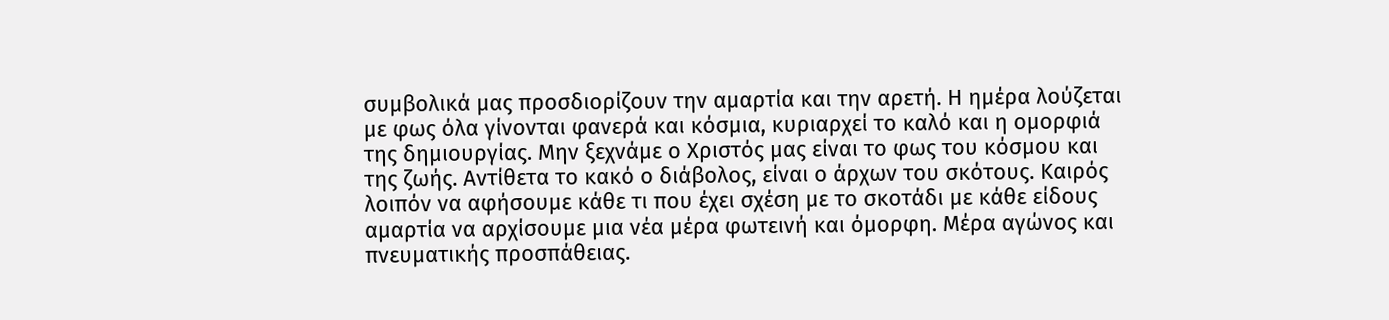συμβολικά μας προσδιορίζουν την αμαρτία και την αρετή. Η ημέρα λούζεται με φως όλα γίνονται φανερά και κόσμια, κυριαρχεί το καλό και η ομορφιά της δημιουργίας. Μην ξεχνάμε ο Χριστός μας είναι το φως του κόσμου και της ζωής. Αντίθετα το κακό ο διάβολος, είναι ο άρχων του σκότους. Καιρός λοιπόν να αφήσουμε κάθε τι που έχει σχέση με το σκοτάδι με κάθε είδους αμαρτία να αρχίσουμε μια νέα μέρα φωτεινή και όμορφη. Μέρα αγώνος και πνευματικής προσπάθειας.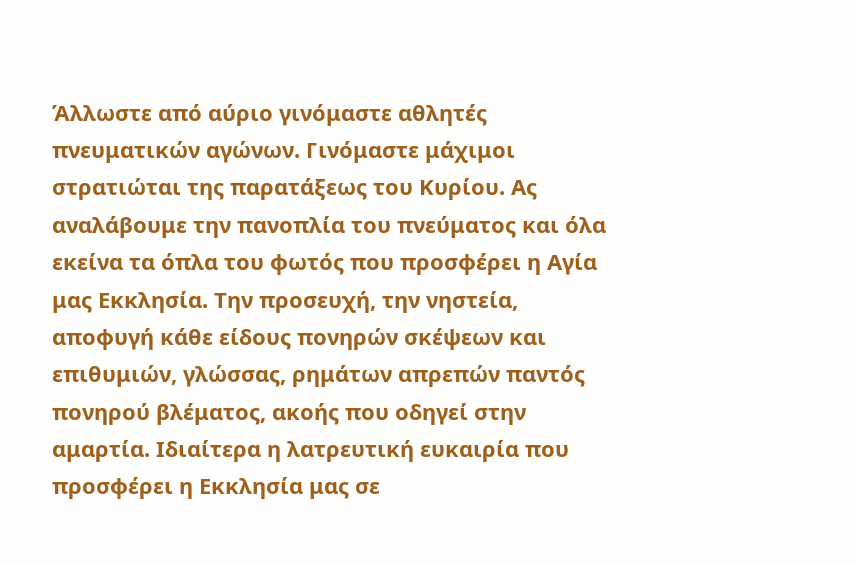Άλλωστε από αύριο γινόμαστε αθλητές πνευματικών αγώνων. Γινόμαστε μάχιμοι στρατιώται της παρατάξεως του Κυρίου. Ας αναλάβουμε την πανοπλία του πνεύματος και όλα εκείνα τα όπλα του φωτός που προσφέρει η Αγία μας Εκκλησία. Την προσευχή, την νηστεία, αποφυγή κάθε είδους πονηρών σκέψεων και επιθυμιών, γλώσσας, ρημάτων απρεπών παντός πονηρού βλέματος, ακοής που οδηγεί στην αμαρτία. Ιδιαίτερα η λατρευτική ευκαιρία που προσφέρει η Εκκλησία μας σε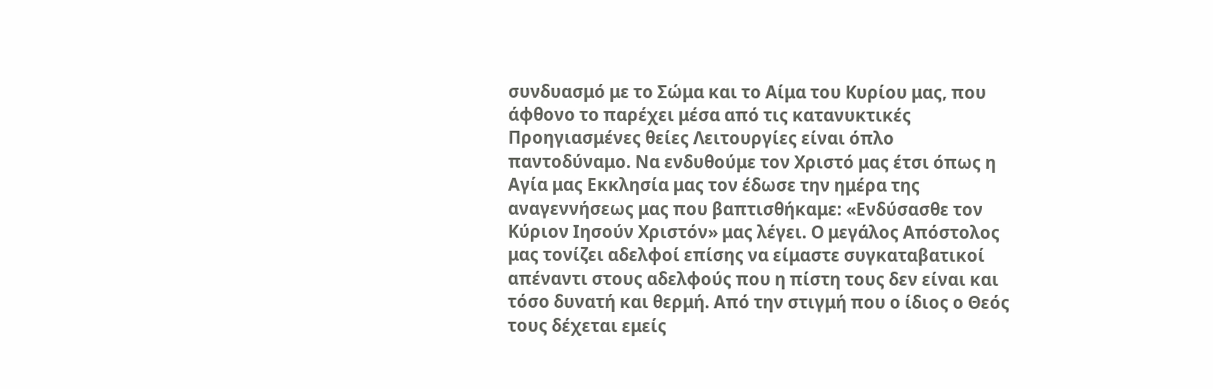συνδυασμό με το Σώμα και το Αίμα του Κυρίου μας, που άφθονο το παρέχει μέσα από τις κατανυκτικές Προηγιασμένες θείες Λειτουργίες είναι όπλο παντοδύναμο. Να ενδυθούμε τον Χριστό μας έτσι όπως η Αγία μας Εκκλησία μας τον έδωσε την ημέρα της αναγεννήσεως μας που βαπτισθήκαμε: «Ενδύσασθε τον Κύριον Ιησούν Χριστόν» μας λέγει. Ο μεγάλος Απόστολος μας τονίζει αδελφοί επίσης να είμαστε συγκαταβατικοί απέναντι στους αδελφούς που η πίστη τους δεν είναι και τόσο δυνατή και θερμή. Από την στιγμή που ο ίδιος ο Θεός τους δέχεται εμείς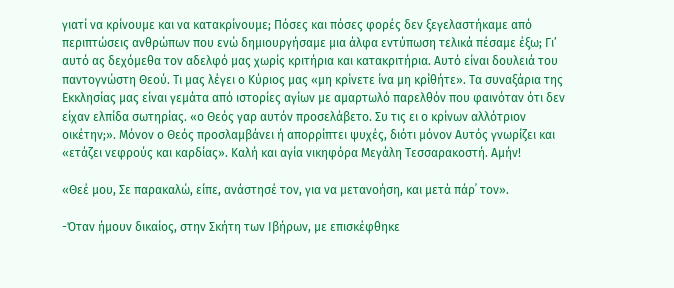γιατί να κρίνουμε και να κατακρίνουμε; Πόσες και πόσες φορές δεν ξεγελαστήκαμε από περιπτώσεις ανθρώπων που ενώ δημιουργήσαμε μια άλφα εντύπωση τελικά πέσαμε έξω; Γι’ αυτό ας δεχόμεθα τον αδελφό μας χωρίς κριτήρια και κατακριτήρια. Αυτό είναι δουλειά του παντογνώστη Θεού. Τι μας λέγει ο Κύριος μας «μη κρίνετε ίνα μη κρίθήτε». Τα συναξάρια της Εκκλησίας μας είναι γεμάτα από ιστορίες αγίων με αμαρτωλό παρελθόν που φαινόταν ότι δεν είχαν ελπίδα σωτηρίας. «ο Θεός γαρ αυτόν προσελάβετο. Συ τις ει ο κρίνων αλλότριον οικέτην;». Μόνον ο Θεός προσλαμβάνει ή απορρίπτει ψυχές, διότι μόνον Αυτός γνωρίζει και «ετάζει νεφρούς και καρδίας». Καλή και αγία νικηφόρα Μεγάλη Τεσσαρακοστή. Αμήν!

«Θεέ μου, Σε παρακαλώ, είπε, ανάστησέ τον, για να μετανοήση, και μετά πάρ᾿ τον».

-Όταν ήμουν δικαίος, στην Σκήτη των Ιβήρων, με επισκέφθηκε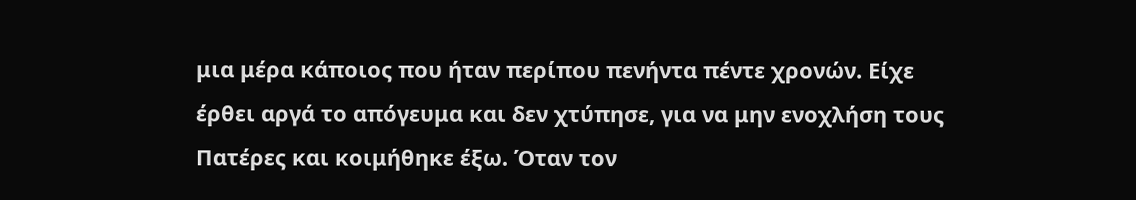μια μέρα κάποιος που ήταν περίπου πενήντα πέντε χρονών. Είχε έρθει αργά το απόγευμα και δεν χτύπησε, για να μην ενοχλήση τους Πατέρες και κοιμήθηκε έξω. Όταν τον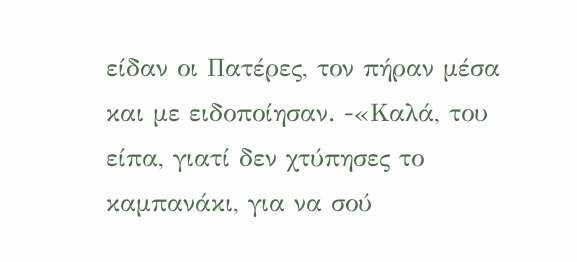είδαν οι Πατέρες, τον πήραν μέσα και με ειδοποίησαν. -«Καλά, του είπα, γιατί δεν χτύπησες το καμπανάκι, για να σού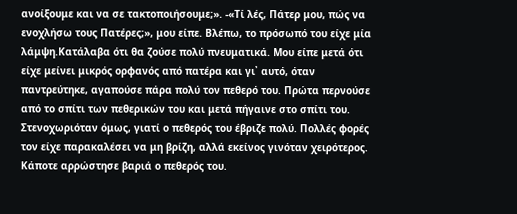ανοίξουμε και να σε τακτοποιήσουμε;». -«Τί λές, Πάτερ μου, πώς να ενοχλήσω τους Πατέρες;», μου είπε. Βλέπω, το πρόσωπό του είχε μία λάμψη.Κατάλαβα ότι θα ζούσε πολύ πνευματικά. Μου είπε μετά ότι είχε μείνει μικρός ορφανός από πατέρα και γι᾿ αυτό, όταν παντρεύτηκε, αγαπούσε πάρα πολύ τον πεθερό του. Πρώτα περνούσε από το σπίτι των πεθερικών του και μετά πήγαινε στο σπίτι του. Στενοχωριόταν όμως, γιατί ο πεθερός του έβριζε πολύ. Πολλές φορές τον είχε παρακαλέσει να μη βρίζη, αλλά εκείνος γινόταν χειρότερος. Κάποτε αρρώστησε βαριά ο πεθερός του.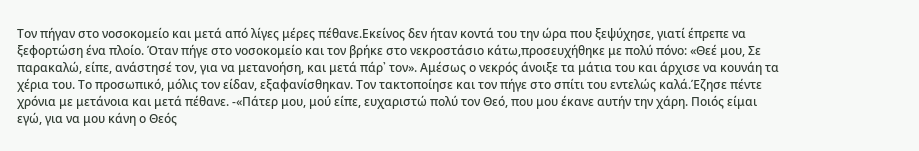Τον πήγαν στο νοσοκομείο και μετά από λίγες μέρες πέθανε.Εκείνος δεν ήταν κοντά του την ώρα που ξεψύχησε, γιατί έπρεπε να ξεφορτώση ένα πλοίο. Όταν πήγε στο νοσοκομείο και τον βρήκε στο νεκροστάσιο κάτω,προσευχήθηκε με πολύ πόνο: «Θεέ μου, Σε παρακαλώ, είπε, ανάστησέ τον, για να μετανοήση, και μετά πάρ᾿ τον». Αμέσως ο νεκρός άνοιξε τα μάτια του και άρχισε να κουνάη τα χέρια του. Το προσωπικό, μόλις τον είδαν, εξαφανίσθηκαν. Τον τακτοποίησε και τον πήγε στο σπίτι του εντελώς καλά.Έζησε πέντε χρόνια με μετάνοια και μετά πέθανε. -«Πάτερ μου, μού είπε, ευχαριστώ πολύ τον Θεό, που μου έκανε αυτήν την χάρη. Ποιός είμαι εγώ, για να μου κάνη ο Θεός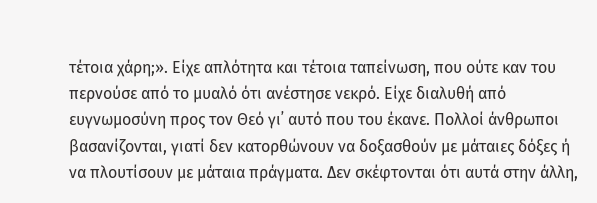τέτοια χάρη;». Είχε απλότητα και τέτοια ταπείνωση, που ούτε καν του περνούσε από το μυαλό ότι ανέστησε νεκρό. Είχε διαλυθή από ευγνωμοσύνη προς τον Θεό γι᾿ αυτό που του έκανε. Πολλοί άνθρωποι βασανίζονται, γιατί δεν κατορθώνουν να δοξασθούν με μάταιες δόξες ή να πλουτίσουν με μάταια πράγματα. Δεν σκέφτονται ότι αυτά στην άλλη,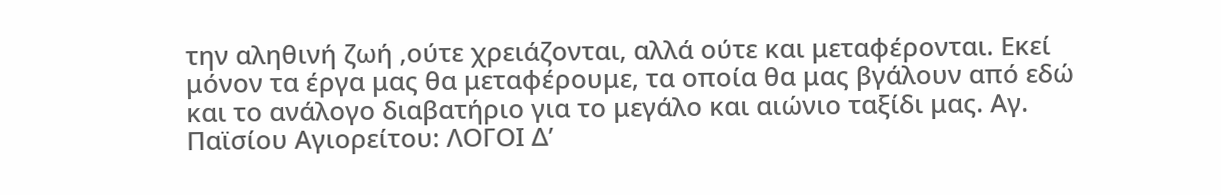την αληθινή ζωή ,ούτε χρειάζονται, αλλά ούτε και μεταφέρονται. Εκεί μόνον τα έργα μας θα μεταφέρουμε, τα οποία θα μας βγάλουν από εδώ και το ανάλογο διαβατήριο για το μεγάλο και αιώνιο ταξίδι μας. Αγ. Παϊσίου Αγιορείτου: ΛΟΓΟΙ Δ’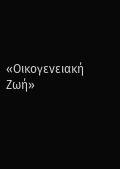«Οικογενειακή Ζωή»